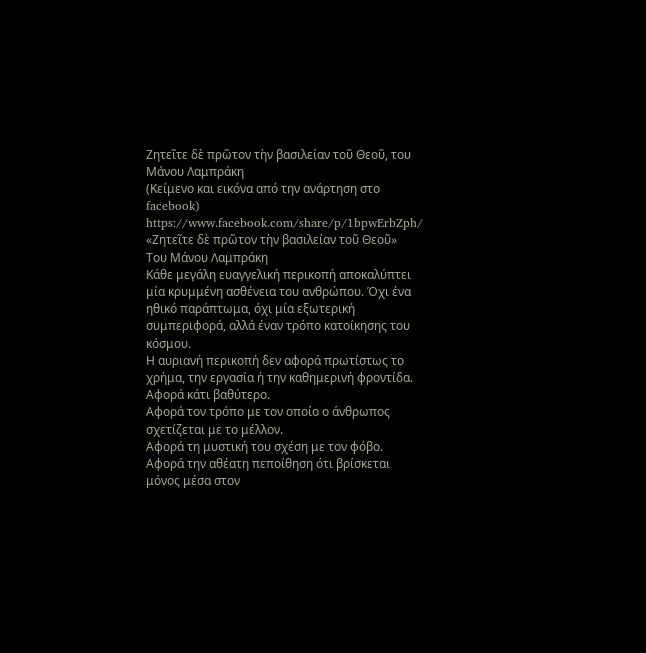Ζητεῖτε δὲ πρῶτον τὴν βασιλείαν τοῦ Θεοῦ, του Μάνου Λαμπράκη
(Κείμενο και εικόνα από την ανάρτηση στο facebook)
https://www.facebook.com/share/p/1bpwErbZph/
«Ζητεῖτε δὲ πρῶτον τὴν βασιλείαν τοῦ Θεοῦ»
Του Μάνου Λαμπράκη
Κάθε μεγάλη ευαγγελική περικοπή αποκαλύπτει μία κρυμμένη ασθένεια του ανθρώπου. Όχι ένα ηθικό παράπτωμα, όχι μία εξωτερική συμπεριφορά, αλλά έναν τρόπο κατοίκησης του κόσμου.
Η αυριανή περικοπή δεν αφορά πρωτίστως το χρήμα, την εργασία ή την καθημερινή φροντίδα.
Αφορά κάτι βαθύτερο.
Αφορά τον τρόπο με τον οποίο ο άνθρωπος σχετίζεται με το μέλλον.
Αφορά τη μυστική του σχέση με τον φόβο.
Αφορά την αθέατη πεποίθηση ότι βρίσκεται μόνος μέσα στον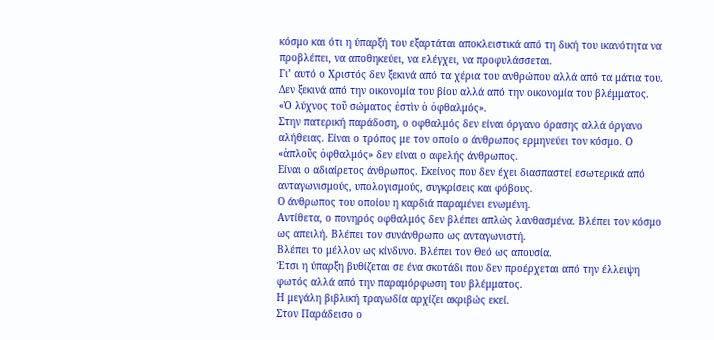κόσμο και ότι η ύπαρξή του εξαρτάται αποκλειστικά από τη δική του ικανότητα να προβλέπει, να αποθηκεύει, να ελέγχει, να προφυλάσσεται.
Γι’ αυτό ο Χριστός δεν ξεκινά από τα χέρια του ανθρώπου αλλά από τα μάτια του. Δεν ξεκινά από την οικονομία του βίου αλλά από την οικονομία του βλέμματος.
«Ὁ λύχνος τοῦ σώματος ἐστὶν ὁ ὀφθαλμός».
Στην πατερική παράδοση, ο οφθαλμός δεν είναι όργανο όρασης αλλά όργανο αλήθειας. Είναι ο τρόπος με τον οποίο ο άνθρωπος ερμηνεύει τον κόσμο. Ο «ἁπλοῦς ὀφθαλμός» δεν είναι ο αφελής άνθρωπος.
Είναι ο αδιαίρετος άνθρωπος. Εκείνος που δεν έχει διασπαστεί εσωτερικά από ανταγωνισμούς, υπολογισμούς, συγκρίσεις και φόβους.
Ο άνθρωπος του οποίου η καρδιά παραμένει ενωμένη.
Αντίθετα, ο πονηρός οφθαλμός δεν βλέπει απλώς λανθασμένα. Βλέπει τον κόσμο ως απειλή. Βλέπει τον συνάνθρωπο ως ανταγωνιστή.
Βλέπει το μέλλον ως κίνδυνο. Βλέπει τον Θεό ως απουσία.
Έτσι η ύπαρξη βυθίζεται σε ένα σκοτάδι που δεν προέρχεται από την έλλειψη φωτός αλλά από την παραμόρφωση του βλέμματος.
Η μεγάλη βιβλική τραγωδία αρχίζει ακριβώς εκεί.
Στον Παράδεισο ο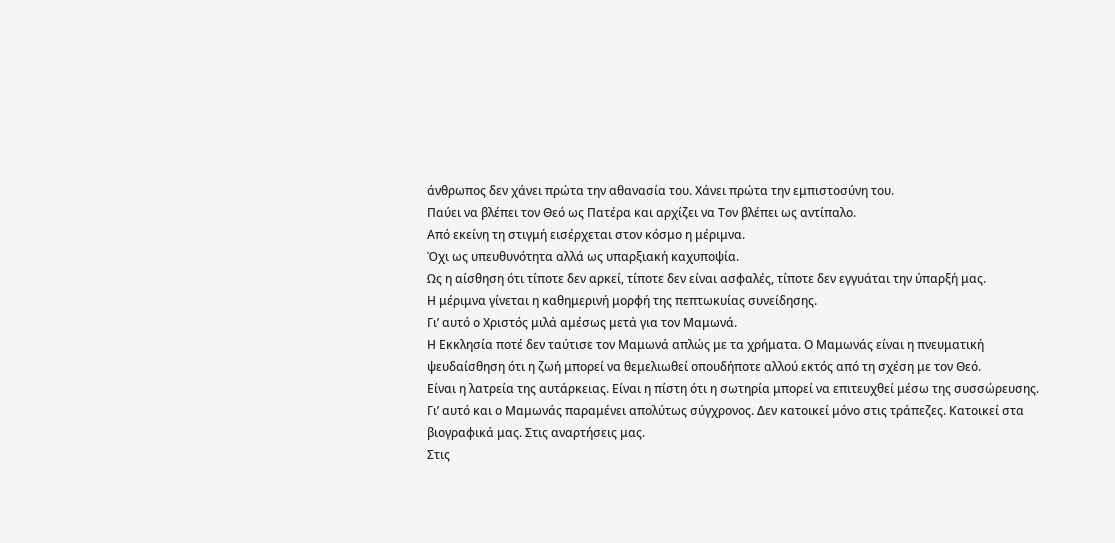άνθρωπος δεν χάνει πρώτα την αθανασία του. Χάνει πρώτα την εμπιστοσύνη του.
Παύει να βλέπει τον Θεό ως Πατέρα και αρχίζει να Τον βλέπει ως αντίπαλο.
Από εκείνη τη στιγμή εισέρχεται στον κόσμο η μέριμνα.
Όχι ως υπευθυνότητα αλλά ως υπαρξιακή καχυποψία.
Ως η αίσθηση ότι τίποτε δεν αρκεί, τίποτε δεν είναι ασφαλές, τίποτε δεν εγγυάται την ύπαρξή μας.
Η μέριμνα γίνεται η καθημερινή μορφή της πεπτωκυίας συνείδησης.
Γι’ αυτό ο Χριστός μιλά αμέσως μετά για τον Μαμωνά.
Η Εκκλησία ποτέ δεν ταύτισε τον Μαμωνά απλώς με τα χρήματα. Ο Μαμωνάς είναι η πνευματική ψευδαίσθηση ότι η ζωή μπορεί να θεμελιωθεί οπουδήποτε αλλού εκτός από τη σχέση με τον Θεό.
Είναι η λατρεία της αυτάρκειας. Είναι η πίστη ότι η σωτηρία μπορεί να επιτευχθεί μέσω της συσσώρευσης.
Γι’ αυτό και ο Μαμωνάς παραμένει απολύτως σύγχρονος. Δεν κατοικεί μόνο στις τράπεζες. Κατοικεί στα βιογραφικά μας. Στις αναρτήσεις μας.
Στις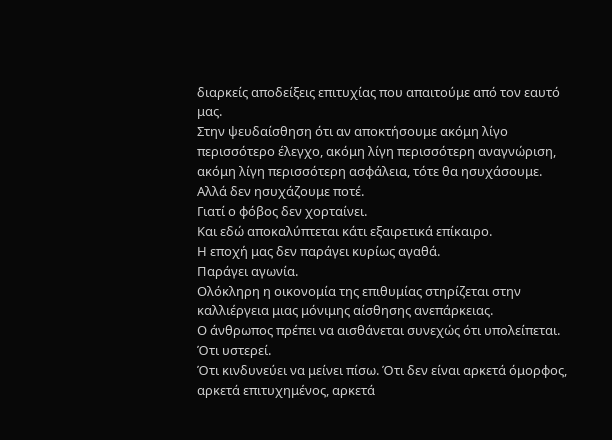διαρκείς αποδείξεις επιτυχίας που απαιτούμε από τον εαυτό μας.
Στην ψευδαίσθηση ότι αν αποκτήσουμε ακόμη λίγο περισσότερο έλεγχο, ακόμη λίγη περισσότερη αναγνώριση, ακόμη λίγη περισσότερη ασφάλεια, τότε θα ησυχάσουμε.
Αλλά δεν ησυχάζουμε ποτέ.
Γιατί ο φόβος δεν χορταίνει.
Και εδώ αποκαλύπτεται κάτι εξαιρετικά επίκαιρο.
Η εποχή μας δεν παράγει κυρίως αγαθά.
Παράγει αγωνία.
Ολόκληρη η οικονομία της επιθυμίας στηρίζεται στην καλλιέργεια μιας μόνιμης αίσθησης ανεπάρκειας.
Ο άνθρωπος πρέπει να αισθάνεται συνεχώς ότι υπολείπεται.
Ότι υστερεί.
Ότι κινδυνεύει να μείνει πίσω. Ότι δεν είναι αρκετά όμορφος, αρκετά επιτυχημένος, αρκετά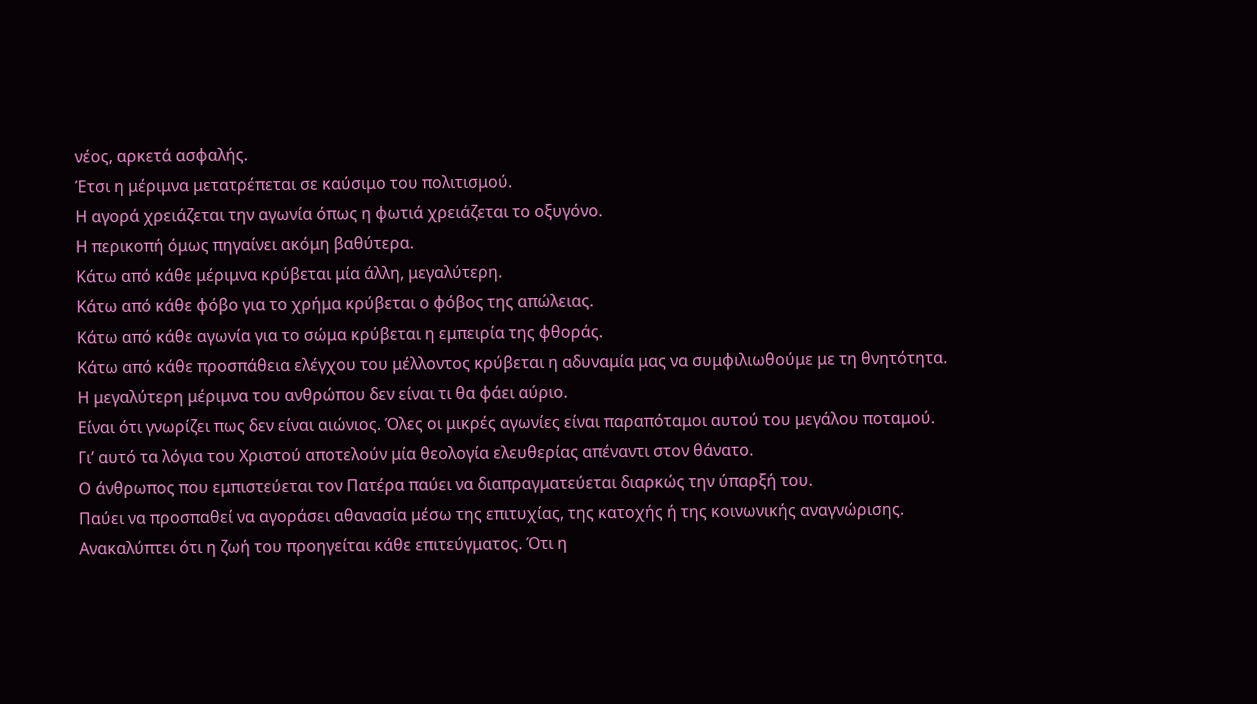νέος, αρκετά ασφαλής.
Έτσι η μέριμνα μετατρέπεται σε καύσιμο του πολιτισμού.
Η αγορά χρειάζεται την αγωνία όπως η φωτιά χρειάζεται το οξυγόνο.
Η περικοπή όμως πηγαίνει ακόμη βαθύτερα.
Κάτω από κάθε μέριμνα κρύβεται μία άλλη, μεγαλύτερη.
Κάτω από κάθε φόβο για το χρήμα κρύβεται ο φόβος της απώλειας.
Κάτω από κάθε αγωνία για το σώμα κρύβεται η εμπειρία της φθοράς.
Κάτω από κάθε προσπάθεια ελέγχου του μέλλοντος κρύβεται η αδυναμία μας να συμφιλιωθούμε με τη θνητότητα. Η μεγαλύτερη μέριμνα του ανθρώπου δεν είναι τι θα φάει αύριο.
Είναι ότι γνωρίζει πως δεν είναι αιώνιος. Όλες οι μικρές αγωνίες είναι παραπόταμοι αυτού του μεγάλου ποταμού.
Γι’ αυτό τα λόγια του Χριστού αποτελούν μία θεολογία ελευθερίας απέναντι στον θάνατο.
Ο άνθρωπος που εμπιστεύεται τον Πατέρα παύει να διαπραγματεύεται διαρκώς την ύπαρξή του.
Παύει να προσπαθεί να αγοράσει αθανασία μέσω της επιτυχίας, της κατοχής ή της κοινωνικής αναγνώρισης.
Ανακαλύπτει ότι η ζωή του προηγείται κάθε επιτεύγματος. Ότι η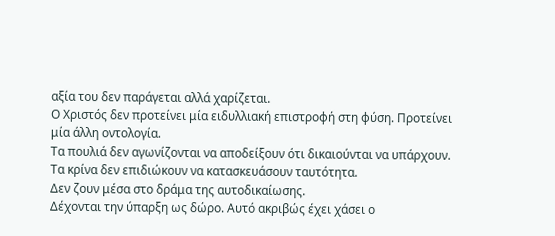αξία του δεν παράγεται αλλά χαρίζεται.
Ο Χριστός δεν προτείνει μία ειδυλλιακή επιστροφή στη φύση. Προτείνει μία άλλη οντολογία.
Τα πουλιά δεν αγωνίζονται να αποδείξουν ότι δικαιούνται να υπάρχουν.
Τα κρίνα δεν επιδιώκουν να κατασκευάσουν ταυτότητα.
Δεν ζουν μέσα στο δράμα της αυτοδικαίωσης.
Δέχονται την ύπαρξη ως δώρο. Αυτό ακριβώς έχει χάσει ο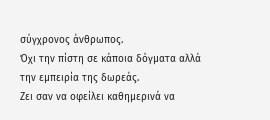σύγχρονος άνθρωπος.
Όχι την πίστη σε κάποια δόγματα αλλά την εμπειρία της δωρεάς.
Ζει σαν να οφείλει καθημερινά να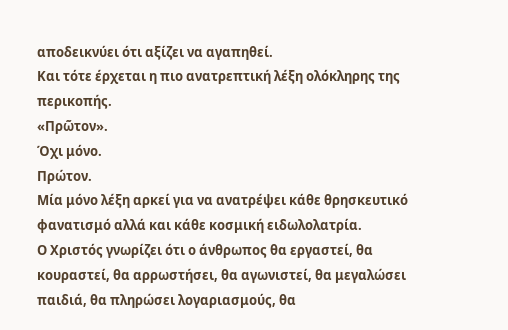αποδεικνύει ότι αξίζει να αγαπηθεί.
Και τότε έρχεται η πιο ανατρεπτική λέξη ολόκληρης της περικοπής.
«Πρῶτον».
Όχι μόνο.
Πρώτον.
Μία μόνο λέξη αρκεί για να ανατρέψει κάθε θρησκευτικό φανατισμό αλλά και κάθε κοσμική ειδωλολατρία.
Ο Χριστός γνωρίζει ότι ο άνθρωπος θα εργαστεί, θα κουραστεί, θα αρρωστήσει, θα αγωνιστεί, θα μεγαλώσει παιδιά, θα πληρώσει λογαριασμούς, θα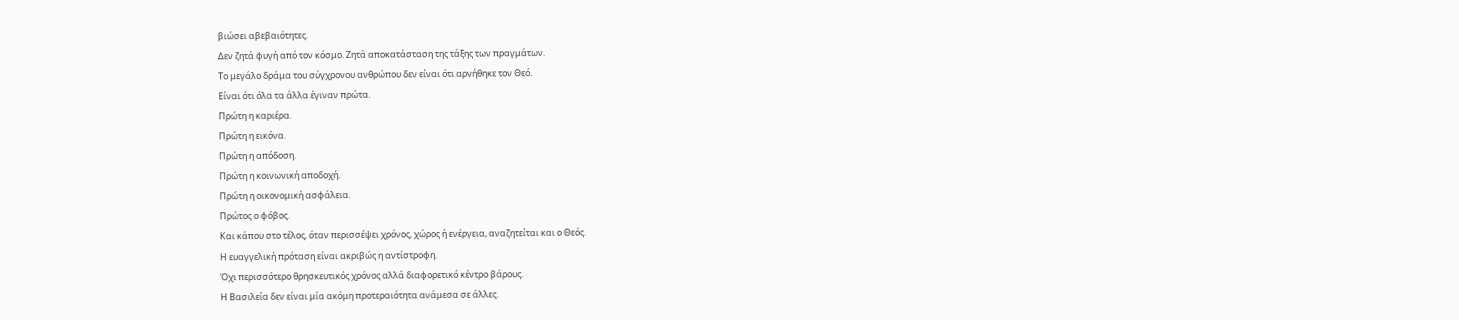βιώσει αβεβαιότητες.
Δεν ζητά φυγή από τον κόσμο. Ζητά αποκατάσταση της τάξης των πραγμάτων.
Το μεγάλο δράμα του σύγχρονου ανθρώπου δεν είναι ότι αρνήθηκε τον Θεό.
Είναι ότι όλα τα άλλα έγιναν πρώτα.
Πρώτη η καριέρα.
Πρώτη η εικόνα.
Πρώτη η απόδοση.
Πρώτη η κοινωνική αποδοχή.
Πρώτη η οικονομική ασφάλεια.
Πρώτος ο φόβος.
Και κάπου στο τέλος, όταν περισσέψει χρόνος, χώρος ή ενέργεια, αναζητείται και ο Θεός.
Η ευαγγελική πρόταση είναι ακριβώς η αντίστροφη.
Όχι περισσότερο θρησκευτικός χρόνος αλλά διαφορετικό κέντρο βάρους.
Η Βασιλεία δεν είναι μία ακόμη προτεραιότητα ανάμεσα σε άλλες.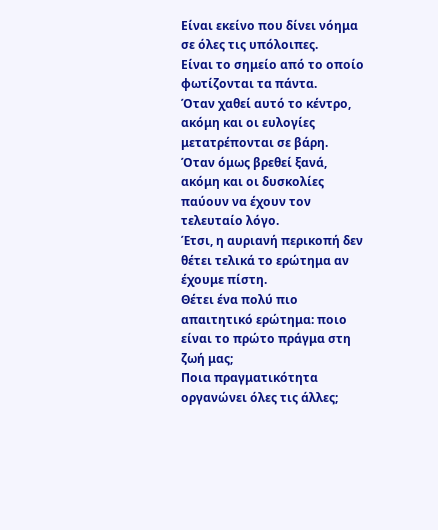Είναι εκείνο που δίνει νόημα σε όλες τις υπόλοιπες.
Είναι το σημείο από το οποίο φωτίζονται τα πάντα.
Όταν χαθεί αυτό το κέντρο, ακόμη και οι ευλογίες μετατρέπονται σε βάρη.
Όταν όμως βρεθεί ξανά, ακόμη και οι δυσκολίες παύουν να έχουν τον τελευταίο λόγο.
Έτσι, η αυριανή περικοπή δεν θέτει τελικά το ερώτημα αν έχουμε πίστη.
Θέτει ένα πολύ πιο απαιτητικό ερώτημα: ποιο είναι το πρώτο πράγμα στη ζωή μας;
Ποια πραγματικότητα οργανώνει όλες τις άλλες;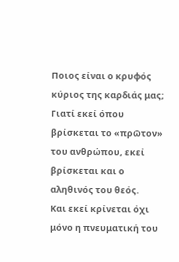Ποιος είναι ο κρυφός κύριος της καρδιάς μας;
Γιατί εκεί όπου βρίσκεται το «πρῶτον» του ανθρώπου, εκεί βρίσκεται και ο αληθινός του θεός.
Και εκεί κρίνεται όχι μόνο η πνευματική του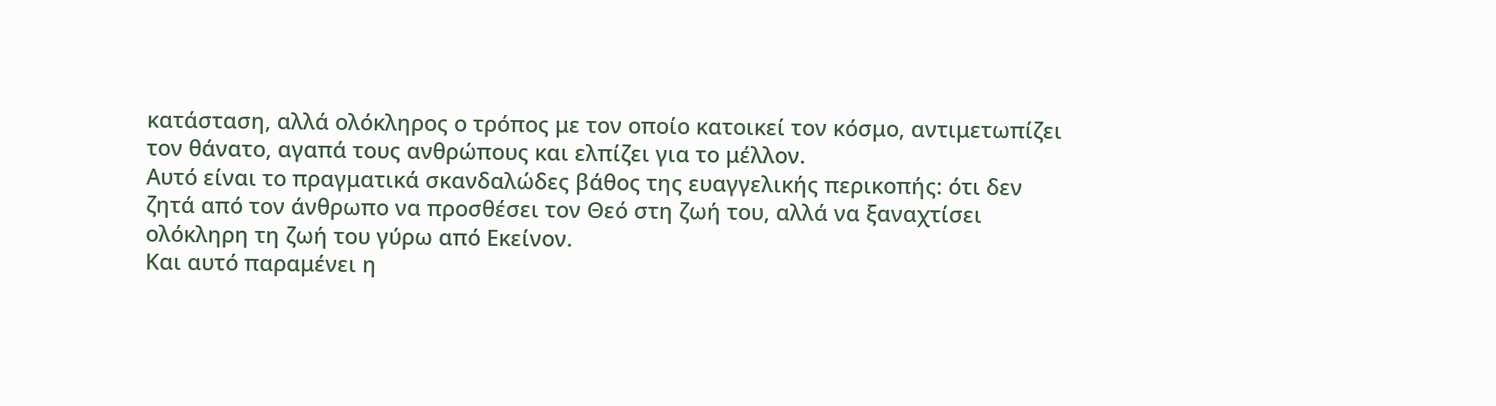κατάσταση, αλλά ολόκληρος ο τρόπος με τον οποίο κατοικεί τον κόσμο, αντιμετωπίζει τον θάνατο, αγαπά τους ανθρώπους και ελπίζει για το μέλλον.
Αυτό είναι το πραγματικά σκανδαλώδες βάθος της ευαγγελικής περικοπής: ότι δεν ζητά από τον άνθρωπο να προσθέσει τον Θεό στη ζωή του, αλλά να ξαναχτίσει ολόκληρη τη ζωή του γύρω από Εκείνον.
Και αυτό παραμένει η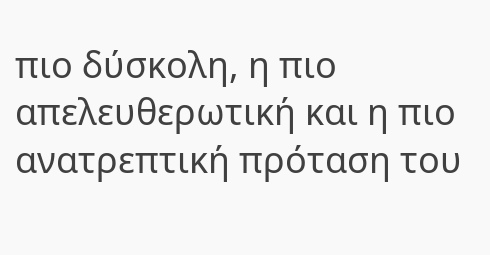πιο δύσκολη, η πιο απελευθερωτική και η πιο ανατρεπτική πρόταση του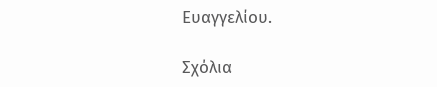Ευαγγελίου.

Σχόλια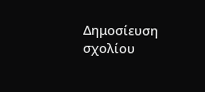Δημοσίευση σχολίου